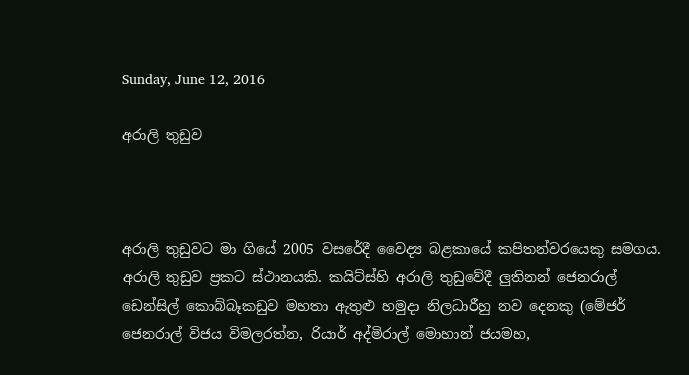Sunday, June 12, 2016

අරාලි තුඩුව



අරාලි තුඩුවට මා ගියේ 2005 වසරේදී වෛද්‍ය බළකායේ කපිතන්වරයෙකු සමගය.  අරාලි තුඩුව ප්‍රකට ස්ථානයකි. කයිට්‌ස්‌හි අරාලි තුඩුවේදී ලුතිනන් ජෙනරාල් ඩෙන්සිල් කොබ්බෑකඩුව මහතා ඇතුළු හමුදා නිලධාරීහු නව දෙනකු (මේජර් ජෙනරාල් විජය විමලරත්න, රියාර් අද්මිරාල් මොහාන් ජයමහ,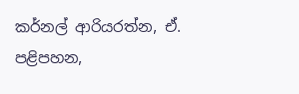කර්නල් ආරියරත්න, ඒ. පළිපහන,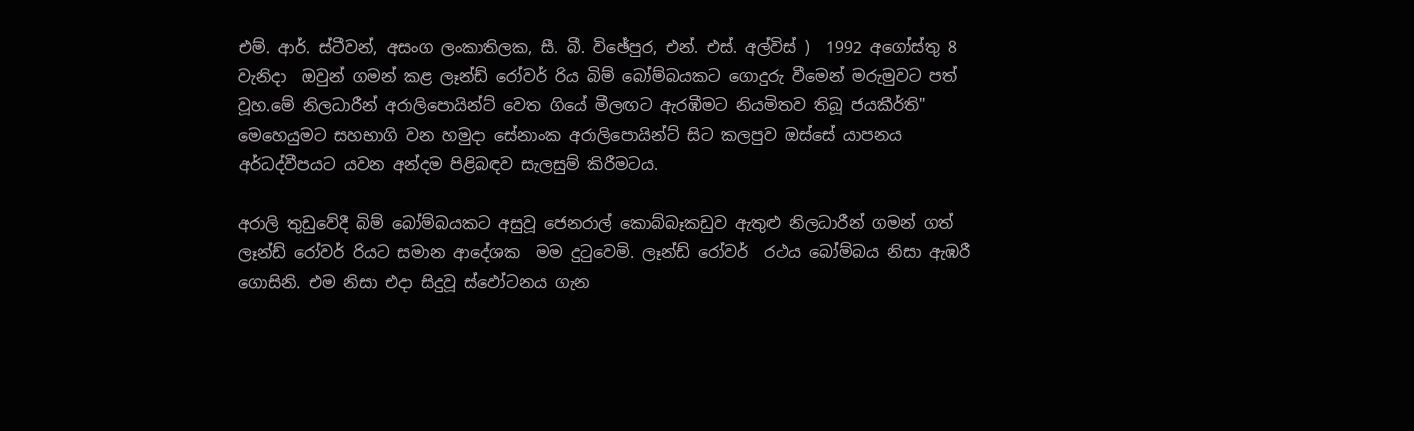එම්. ආර්. ස්‌ටීවන්, අසංග ලංකාතිලක, සී. බී. විඡේපුර, එන්. එස්‌. අල්විස්‌ )  1992 අගෝස්‌තු 8 වැනිදා  ඔවුන් ගමන් කළ ලෑන්ඩ් රෝවර් රිය බිම් බෝම්බයකට ගොදුරු වීමෙන් මරුමුවට පත් වූහ.මේ නිලධාරීන් අරාලිපොයින්ට්‌ වෙත ගියේ මීලඟට ඇරඹීමට නියමිතව තිබූ ජයකීර්ති" මෙහෙයුමට සහභාගි වන හමුදා සේනාංක අරාලිපොයින්ට්‌ සිට කලපුව ඔස්‌සේ යාපනය අර්ධද්වීපයට යවන අන්දම පිළිබඳව සැලසුම් කිරීමටය.

අරාලි තුඩුවේදී බිම් බෝම්බයකට අසුවූ ජෙනරාල් කොබ්බෑකඩුව ඇතුළු නිලධාරීන් ගමන් ගත් ලෑන්ඩ් රෝවර් රියට සමාන ආදේශක  මම දුටුවෙමි. ලෑන්ඩ් රෝවර්  රථය බෝම්බය නිසා ඇඹරී ගොසිනි. එම නිසා එදා සිදුවූ ස්ඵෝටනය ගැන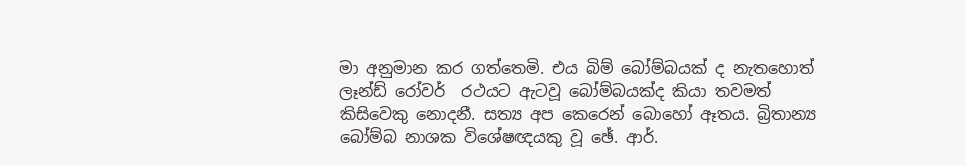මා අනුමාන කර ගත්තෙමි. එය බිම් බෝම්බයක් ද නැතහොත් ලෑන්ඩ් රෝවර්  රථයට ඇටවූ බෝම්බයක්ද කියා තවමත් කිසිවෙකු නොදනී. සත්‍ය අප කෙරෙන් බොහෝ ඈතය. බ්‍රිතාන්‍ය බෝම්බ නාශක විශේෂඥයකු වූ ඡේ. ආර්.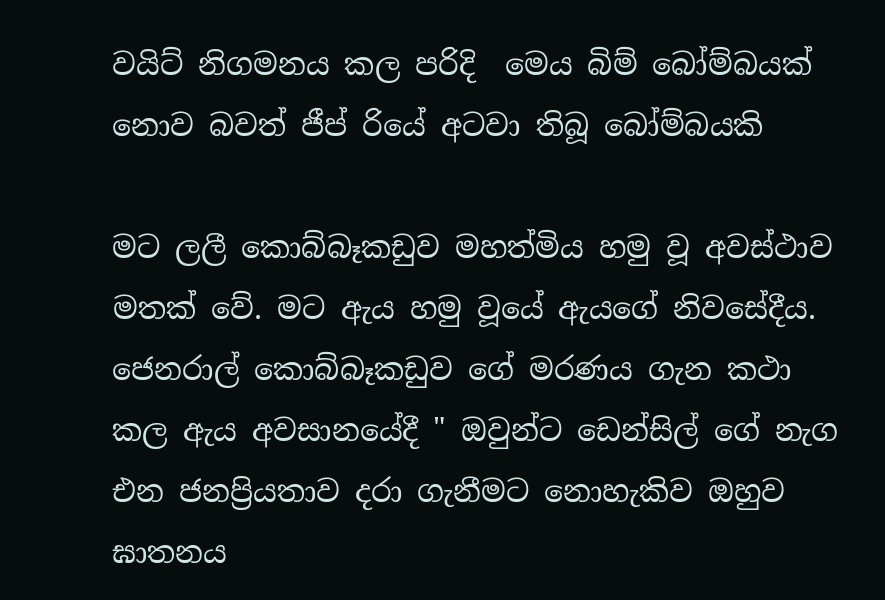වයිට්‌ නිගමනය කල පරිදි  මෙය බිම් බෝම්බයක්‌ නොව බවත් ජීප් රියේ අටවා තිබූ බෝම්බයකි

මට ලලී කොබ්බෑකඩුව මහත්මිය හමු වූ අවස්ථාව මතක් වේ. මට ඇය හමු වූයේ ඇයගේ නිවසේදීය. ජෙනරාල් කොබ්බෑකඩුව ගේ මරණය ගැන කථා කල ඇය අවසානයේදී " ඔවුන්ට ඩෙන්සිල් ගේ නැග එන ජනප්‍රියතාව දරා ගැනීමට නොහැකිව ඔහුව ඝාතනය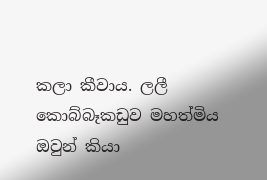කලා කීවාය. ලලී කොබ්බෑකඩුව මහත්මිය ඔවුන් කියා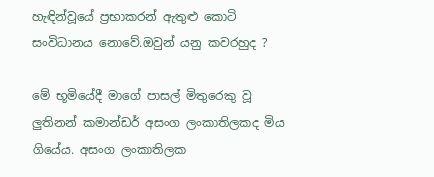හැඳින්වූයේ ප්‍රභාකරන් ඇතුළු කොටි සංවිධානය නොවේ.ඔවුන් යනු කවරහුද ?

මේ භූමියේදී මාගේ පාසල් මිතුරෙකු වූ ලුතිනන් කමාන්ඩර් අසංග ලංකාතිලකද මිය ගියේය. අසංග ලංකාතිලක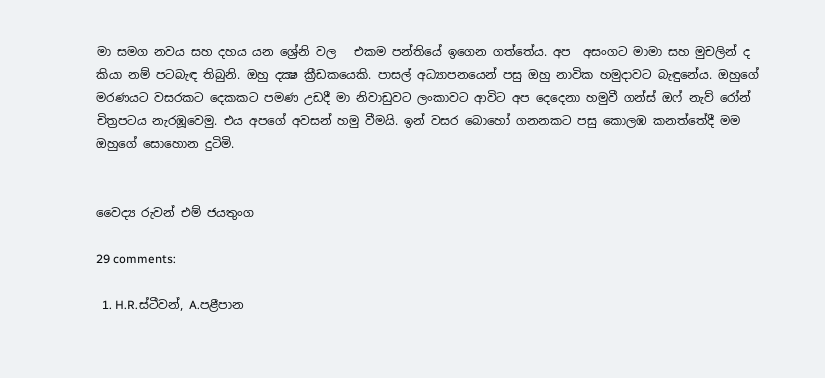මා සමග නවය සහ දහය යන ශ්‍රේනි වල   එකම පන්තියේ ඉගෙන ගත්තේය. අප  අසංගට මාමා සහ මුචලින් ද කියා නම් පටබැඳ තිබුනි. ඔහු දක්‍ෂ ක්‍රීඩකයෙකි. පාසල් අධ්‍යාපනයෙන් පසු ඔහු නාවික හමුදාවට බැඳුනේය. ඔහුගේ මරණයට වසරකට දෙකකට පමණ උඩදී මා නිවාඩුවට ලංකාවට ආවිට අප දෙදෙනා හමුවී ගන්ස් ඔෆ් නැව්‍ රෝන් චිත්‍රපටය නැරඹූවෙමු. එය අපගේ අවසන් හමු වීමයි. ඉන් වසර බොහෝ ගනනකට පසු කොලඹ කනත්තේදී මම ඔහුගේ සොහොන දුටිමි.


වෛද්‍ය රුවන් එම් ජයතුංග

29 comments:

  1. H.R.ස්ටීවන්, A.පළීපාන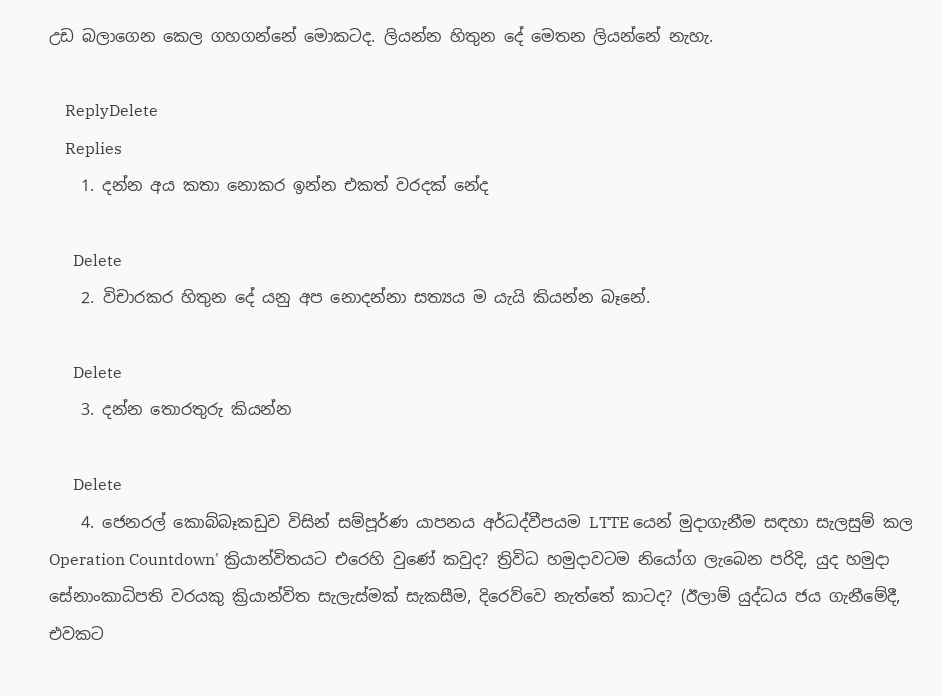උඩ බලාගෙන කෙල ගහගන්නේ මොකටද. ලියන්න හිතුන දේ මෙතන ලියන්නේ නැහැ.

    ReplyDelete
    Replies
    1. දන්න අය කතා නොකර ඉන්න එකත් වරදක් නේද

      Delete
    2. විචාරකර හිතුන දේ යනු අප නොදන්නා සත්‍යය ම යැයි කියන්න බෑනේ.

      Delete
    3. දන්න තොරතුරු කියන්න

      Delete
    4. ජෙනරල් කොබ්බෑකඩුව විසින් සම්පූර්ණ යාපනය අර්ධද්වීපයම LTTE යෙන් මුදාගැනීම සඳහා සැලසුම් කල Operation Countdown' ක්‍රියාන්විතයට එරෙහි වුණේ කවුද? ත්‍රිවිධ හමුදාවටම නියෝග ලැබෙන පරිදි, යුද හමුදා සේනාංකාධිපති වරයකු ක්‍රියාන්විත සැලැස්මක් සැකසීම, දිරෙව්වෙ නැත්තේ කාටද? (ඊලාම් යුද්ධය ජය ගැනීමේදී, එවකට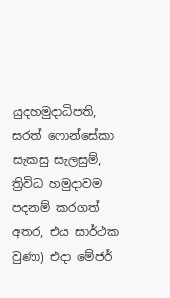යුදහමුදාධිපති, සරත් ෆොන්සේකා සැකසු සැලසුම්, ත්‍රිවිධ හමුදාවම පදනම් කරගත් අතර, එය සාර්ථක වුණා) එදා මේජර්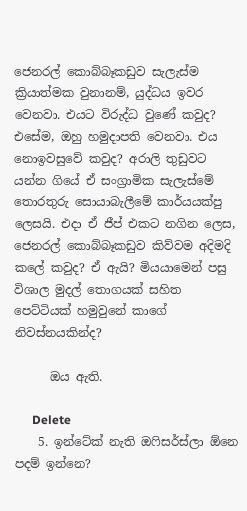ජෙනරල් කොබ්බෑකඩුව සැලැස්ම ක්‍රියාත්මක වුනානම්, යුද්ධය ඉවර වෙනවා. එයට විරුද්ධ වුණේ කවුද? එසේම, ඔහු හමුදාපති වෙනවා. එය නොඉවසුවේ කවුද? අරාලි තුඩුවට යන්න ගියේ ඒ සංග්‍රාමික සැලැස්මේ තොරතුරු සොයාබැලීමේ කාර්යයක්පු ලෙසයි. එදා ඒ ජීප් එකට නගින ලෙස, ජෙනරල් කොබ්බෑකඩුව කිව්වම අදිමදි කලේ කවුද? ඒ ඇයි? මියයාමෙන් පසු විශාල මුදල් තොගයක් සහිත පෙට්ටියක් හමුවුනේ කාගේ නිවස්නයකින්ද?

      ඔය ඇති.

      Delete
    5. ඉන්ටේක් නැති ඔෆිසර්ස්ලා ඕනෙ පදම් ඉන්නෙ?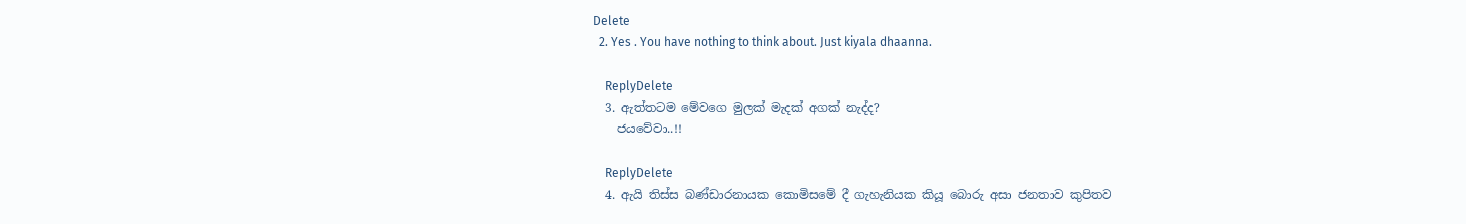Delete
  2. Yes . You have nothing to think about. Just kiyala dhaanna.

    ReplyDelete
  3. ඇත්තටම මේවගෙ මුලක් මැදක් අගක් නැද්ද?
    ජයවේවා..!!

    ReplyDelete
  4. ඇයි තිස්ස බණ්ඩාරනායක කොමිසමේ දී ගැහැනියක කියූ බොරු අසා ජනතාව කුපිතව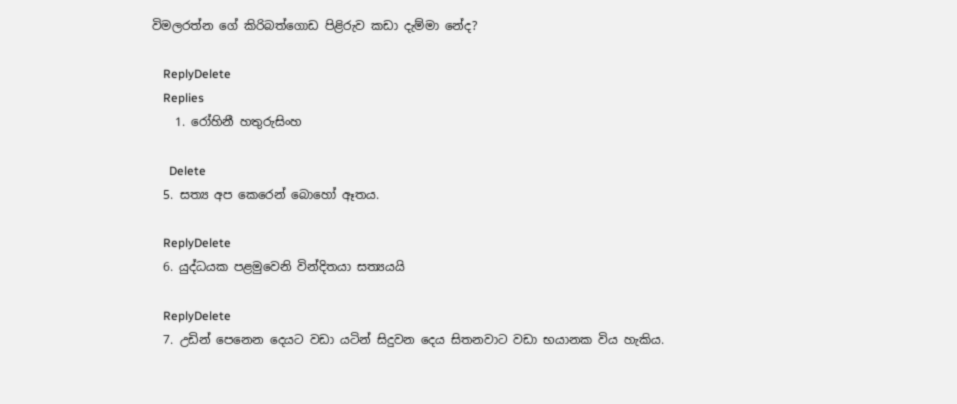විමලරත්න ගේ කිරිබත්ගොඩ පිළිරුව කඩා දැම්මා නේද?

    ReplyDelete
    Replies
    1. රෝහිනී හතුරුසිංහ

      Delete
  5. සත්‍ය අප කෙරෙන් බොහෝ ඈතය.

    ReplyDelete
  6. යුද්ධයක පළමුවෙනි වින්දිතයා සත්‍යයයි

    ReplyDelete
  7. උඩින් පෙනෙන දෙයට වඩා යටින් සිදුවන දෙය සිතනවාට වඩා භයානක විය හැකිය.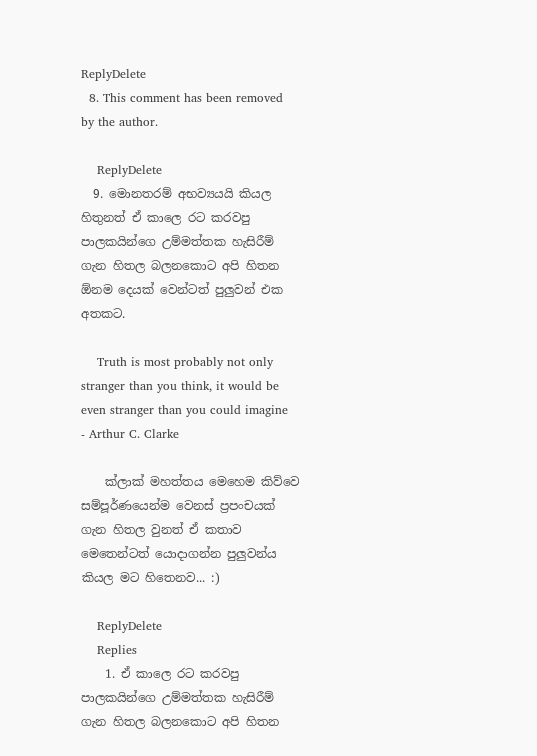ReplyDelete
  8. This comment has been removed by the author.

    ReplyDelete
  9. මොනතරම් අභව්‍යයයි කියල හිතුනත් ඒ කාලෙ රට කරවපු පාලකයින්ගෙ උම්මත්තක හැසිරීම් ගැන හිතල බලනකොට අපි හිතන ඕනම දෙයක් වෙන්ටත් පුලුවන් එක අතකට.

    Truth is most probably not only stranger than you think, it would be even stranger than you could imagine - Arthur C. Clarke

    ක්ලාක් මහත්තය මෙහෙම කිව්වෙ සම්පූර්ණයෙන්ම වෙනස් ප්‍රපංචයක් ගැන හිතල වුනත් ඒ කතාව මෙතෙන්ටත් යොදාගන්න පුලුවන්ය කියල මට හිතෙනව... :)

    ReplyDelete
    Replies
    1. ඒ කාලෙ රට කරවපු පාලකයින්ගෙ උම්මත්තක හැසිරීම් ගැන හිතල බලනකොට අපි හිතන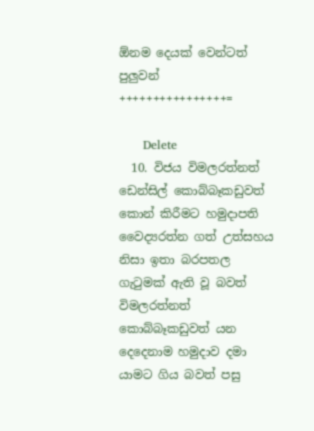ඕනම දෙයක් වෙන්ටත් පුලුවන් ++++++++++++++++=

      Delete
  10. විජය විමලරත්නත් ඩෙන්සිල් කොබ්බෑකඩුවත් කොන් කිරීමට හමුදාපති වෛද්‍යරත්න ගත් උත්සහය නිසා ඉතා බරපතල ගැටුමක් ඇති වූ බවත් විමලරත්නත් කොබ්බෑකඩුවත් යන දෙදෙනාම හමුදාව දමා යාමට ගිය බවත් පසු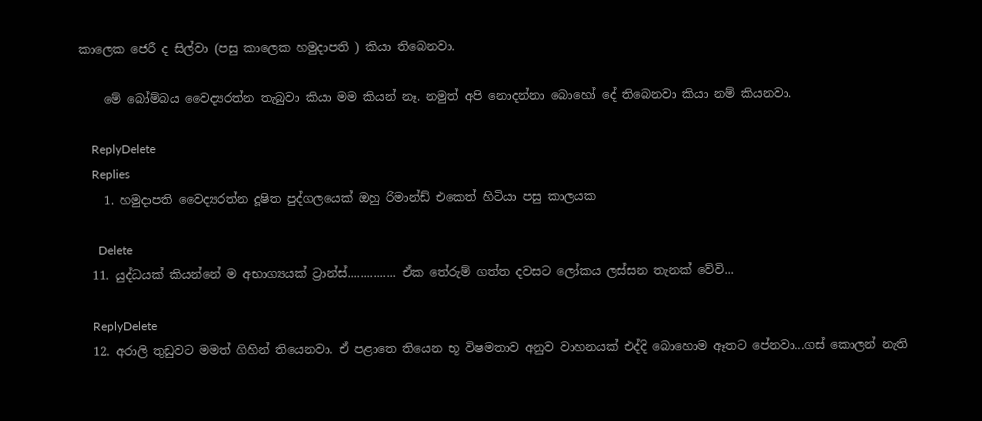කාලෙක ජෙරී ද සිල්වා (පසු කාලෙක හමුදාපති ) කියා තිබෙනවා.

    මේ බෝම්බය වෛද්‍යරත්න තැබුවා කියා මම කියන් නෑ. නමුත් අපි නොදන්නා බොහෝ දේ තිබෙනවා කියා නම් කියනවා.

    ReplyDelete
    Replies
    1. හමුදාපති වෛද්‍යරත්න දූෂිත පුද්ගලයෙක් ඔහු රිමාන්ඩ් එකෙත් හිටියා පසු කාලයක

      Delete
  11. යුද්ධයක් කියන්නේ ම අභාග්‍යයක් ට්‍රාන්ස්............... ඒක තේරුම් ගත්ත දවසට ලෝකය ලස්සන තැනක් වේවි...

    ReplyDelete
  12. අරාලි තුඩුවට මමත් ගිහින් තියෙනවා. ඒ පළාතෙ තියෙන භූ විෂමතාව අනුව වාහනයක් එද්දි බොහොම ඈතට පේනවා...ගස් කොලන් නැති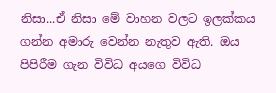නිසා...ඒ නිසා මේ වාහන වලට ඉලක්කය ගන්න අමාරු වෙන්න නැතුව ඇති. ඔය පිපිරීම ගැන විවිධ අයගෙ විවිධ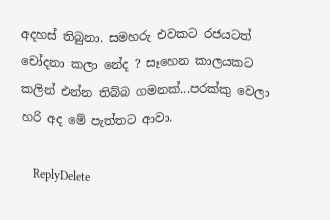අදහස් තිබුනා. සමහරු එවකට රජයටත් චෝදනා කලා නේද ? සෑහෙන කාලයකට කලින් එන්න තිබ්බ ගමනක්...පරක්කු වෙලා හරි අද මේ පැත්තට ආවා.

    ReplyDelete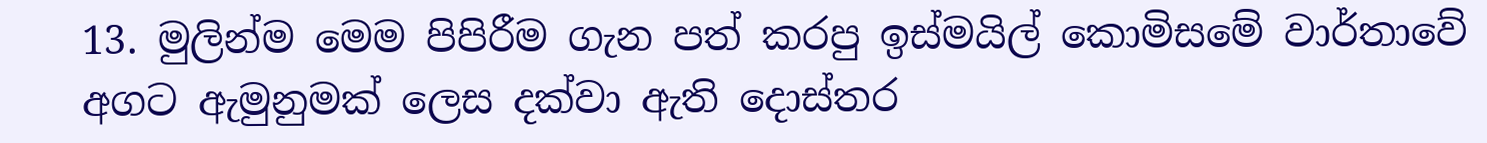13. මුලින්ම මෙම පිපිරීම ගැන පත් කරපු ඉස්මයිල් කොමිසමේ වාර්තාවේ අගට ඇමුනුමක් ලෙස දක්වා ඇති දොස්තර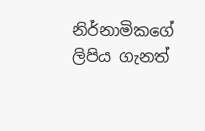නිර්නාමිකගේ ලිපිය ගැනත්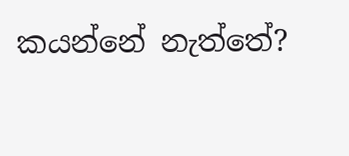කයන්නේ නැත්තේ?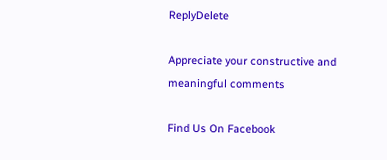ReplyDelete

Appreciate your constructive and meaningful comments

Find Us On Facebook